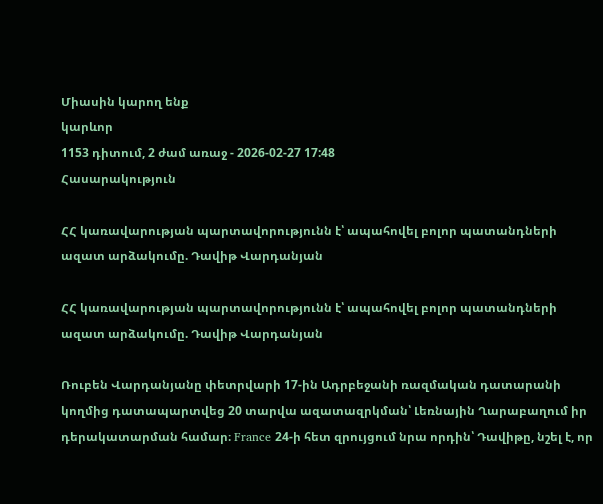Միասին կարող ենք
կարևոր
1153 դիտում, 2 ժամ առաջ - 2026-02-27 17:48
Հասարակություն

ՀՀ կառավարության պարտավորությունն է՝ ապահովել բոլոր պատանդների ազատ արձակումը. Դավիթ Վարդանյան

ՀՀ կառավարության պարտավորությունն է՝ ապահովել բոլոր պատանդների ազատ արձակումը. Դավիթ Վարդանյան

Ռուբեն Վարդանյանը փետրվարի 17-ին Ադրբեջանի ռազմական դատարանի կողմից դատապարտվեց 20 տարվա ազատազրկման՝ Լեռնային Ղարաբաղում իր դերակատարման համար։ France 24-ի հետ զրույցում նրա որդին՝ Դավիթը, նշել է, որ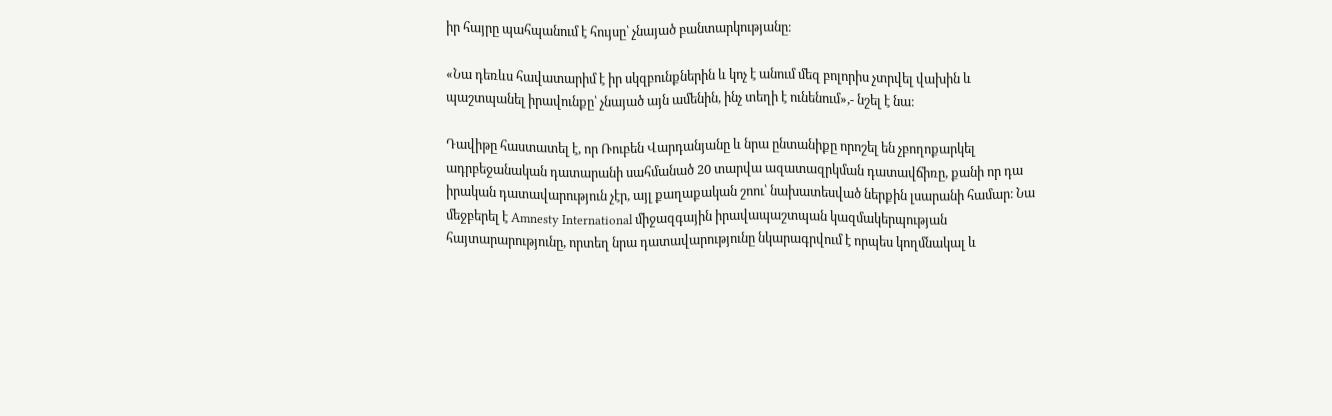իր հայրը պահպանում է հույսը՝ չնայած բանտարկությանը։

«Նա դեռևս հավատարիմ է իր սկզբունքներին և կոչ է անում մեզ բոլորիս չտրվել վախին և պաշտպանել իրավունքը՝ չնայած այն ամենին, ինչ տեղի է ունենում»,- նշել է նա։

Դավիթը հաստատել է, որ Ռուբեն Վարդանյանը և նրա ընտանիքը որոշել են չբողոքարկել ադրբեջանական դատարանի սահմանած 20 տարվա ազատազրկման դատավճիռը, քանի որ դա իրական դատավարություն չէր, այլ քաղաքական շոու՝ նախատեսված ներքին լսարանի համար։ Նա մեջբերել է Amnesty International միջազգային իրավապաշտպան կազմակերպության հայտարարությունը, որտեղ նրա դատավարությունը նկարագրվում է որպես կողմնակալ և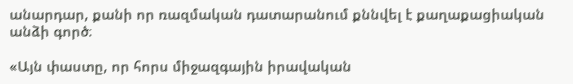անարդար, քանի որ ռազմական դատարանում քննվել է քաղաքացիական անձի գործ։

«Այն փաստը, որ հորս միջազգային իրավական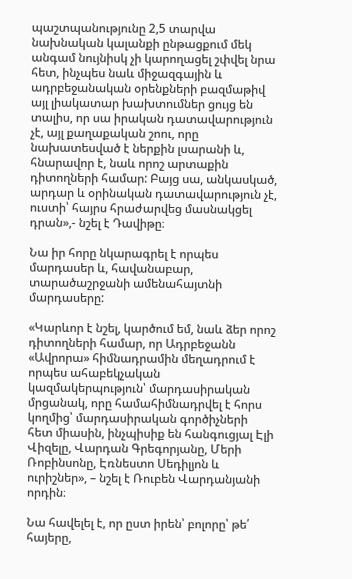պաշտպանությունը 2,5 տարվա նախնական կալանքի ընթացքում մեկ անգամ նույնիսկ չի կարողացել շփվել նրա հետ, ինչպես նաև միջազգային և ադրբեջանական օրենքների բազմաթիվ այլ լիակատար խախտումներ ցույց են տալիս, որ սա իրական դատավարություն չէ, այլ քաղաքական շոու, որը նախատեսված է ներքին լսարանի և, հնարավոր է, նաև որոշ արտաքին դիտողների համար: Բայց սա, անկասկած, արդար և օրինական դատավարություն չէ, ուստի՝ հայրս հրաժարվեց մասնակցել դրան»,- նշել է Դավիթը։

Նա իր հորը նկարագրել է որպես մարդասեր և, հավանաբար, տարածաշրջանի ամենահայտնի մարդասերը:

«Կարևոր է նշել, կարծում եմ, նաև ձեր որոշ դիտողների համար, որ Ադրբեջանն «Ավրորա» հիմնադրամին մեղադրում է որպես ահաբեկչական կազմակերպություն՝ մարդասիրական մրցանակ, որը համահիմնադրվել է հորս կողմից՝ մարդասիրական գործիչների հետ միասին, ինչպիսիք են հանգուցյալ Էլի Վիզելը, Վարդան Գրեգորյանը, Մերի Ռոբինսոնը, Էռնեստո Սեդիլյոն և ուրիշներ», – նշել է Ռուբեն Վարդանյանի որդին։

Նա հավելել է, որ ըստ իրեն՝ բոլորը՝ թե՛ հայերը,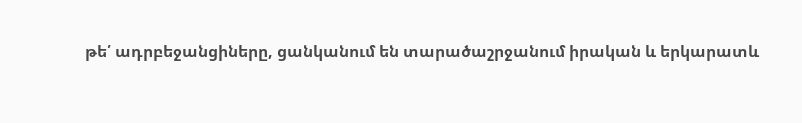թե՛ ադրբեջանցիները, ցանկանում են տարածաշրջանում իրական և երկարատև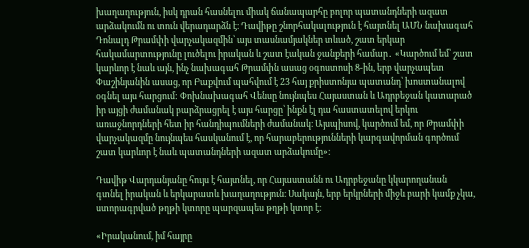խաղաղություն, իսկ դրան հասնելու միակ ճանապարհը բոլոր պատանդների ազատ արձակումն ու տուն վերադարձն է։ Դավիթը շնորհակալություն է հայտնել ԱՄՆ նախագահ Դոնալդ Թրամփի վարչակազմին՝ այս տասնամյակներ տևած, շատ երկար հակամարտությունը լուծելու իրական և շատ էական ջանքերի համար․ «Կարծում եմ՝ շատ կարևոր է նաև այն, ինչ նախագահ Թրամփն ասաց օգոստոսի 8-ին, երբ վարչապետ Փաշինյանին ասաց, որ Բաքվում պահվում է 23 հայ քրիստոնյա պատանդ՝ խոստանալով օգնել այս հարցում: Փոխնախագահ Վենսը նույնպես Հայաստան և Ադրբեջան կատարած իր այցի ժամանակ բարձրացրել է այս հարցը՝ ինքն էլ դա հաստատելով երկու առաջնորդների հետ իր հանդիպումների ժամանակ։ Այսպիսով, կարծում եմ, որ Թրամփի վարչակազմը նույնպես հասկանում է, որ հարաբերությունների կարգավորման գործում շատ կարևոր է նաև պատանդների ազատ արձակումը»։

Դավիթ Վարդանյանը հույս է հայտնել, որ Հայաստանն ու Ադրբեջանը կկարողանան գտնել իրական և երկարատև խաղաղություն։ Սակայն, երբ երկրների միջև բարի կամք չկա, ստորագրված թղթի կտորը պարզապես թղթի կտոր է։

«Իրականում, իմ հայրը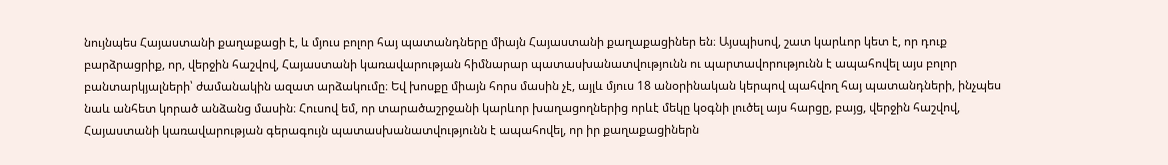նույնպես Հայաստանի քաղաքացի է, և մյուս բոլոր հայ պատանդները միայն Հայաստանի քաղաքացիներ են։ Այսպիսով, շատ կարևոր կետ է, որ դուք բարձրացրիք, որ, վերջին հաշվով, Հայաստանի կառավարության հիմնարար պատասխանատվությունն ու պարտավորությունն է ապահովել այս բոլոր բանտարկյալների՝ ժամանակին ազատ արձակումը։ Եվ խոսքը միայն հորս մասին չէ, այլև մյուս 18 անօրինական կերպով պահվող հայ պատանդների, ինչպես նաև անհետ կորած անձանց մասին։ Հուսով եմ, որ տարածաշրջանի կարևոր խաղացողներից որևէ մեկը կօգնի լուծել այս հարցը, բայց, վերջին հաշվով, Հայաստանի կառավարության գերագույն պատասխանատվությունն է ապահովել, որ իր քաղաքացիներն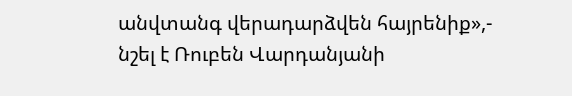անվտանգ վերադարձվեն հայրենիք»,- նշել է Ռուբեն Վարդանյանի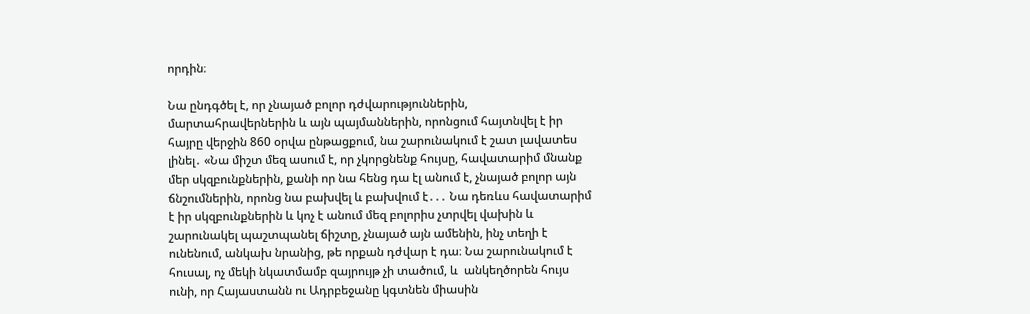որդին։

Նա ընդգծել է, որ չնայած բոլոր դժվարություններին, մարտահրավերներին և այն պայմաններին, որոնցում հայտնվել է իր հայրը վերջին 860 օրվա ընթացքում, նա շարունակում է շատ լավատես լինել․ «Նա միշտ մեզ ասում է, որ չկորցնենք հույսը, հավատարիմ մնանք մեր սկզբունքներին, քանի որ նա հենց դա էլ անում է, չնայած բոլոր այն ճնշումներին, որոնց նա բախվել և բախվում է․․․ Նա դեռևս հավատարիմ է իր սկզբունքներին և կոչ է անում մեզ բոլորիս չտրվել վախին և շարունակել պաշտպանել ճիշտը, չնայած այն ամենին, ինչ տեղի է ունենում, անկախ նրանից, թե որքան դժվար է դա։ Նա շարունակում է հուսալ, ոչ մեկի նկատմամբ զայրույթ չի տածում, և  անկեղծորեն հույս ունի, որ Հայաստանն ու Ադրբեջանը կգտնեն միասին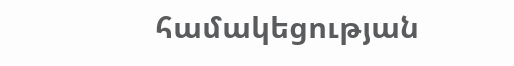համակեցության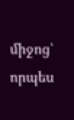միջոց՝ որպես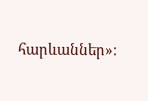հարևաններ»։